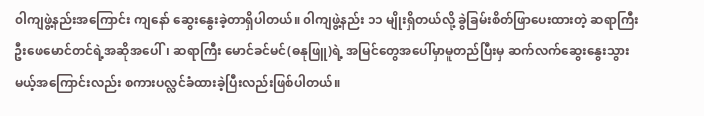၀ါကျဖွဲ့နည်းအကြောင်း ကျနော် ဆွေးနွေးခဲ့တာရှိပါတယ်။ ၀ါကျဖွဲ့နည်း ၁၁ မျိုးရှိတယ်လို့ ခွဲခြမ်းစိတ်ဖြာပေးထားတဲ့ ဆရာကြီးဦးဖေမောင်တင်ရဲ့အဆိုအပေါ်၊ ဆရာကြီး မောင်ခင်မင်(ဓနုဖြူ)ရဲ့ အမြင်တွေအပေါ်မှာမူတည်ပြီးမှ ဆက်လက်ဆွေးနွေးသွားမယ့်အကြောင်းလည်း စကားပလ္လင်ခံထားခဲ့ပြီးလည်းဖြစ်ပါတယ်။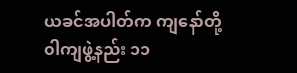ယခင်အပါတ်က ကျနော်တို့ ၀ါကျဖွဲ့နည်း ၁၁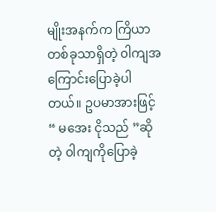မျိုးအနက်က ကြိယာတစ်ခုသာရှိတဲ့ ၀ါကျအကြောင်းပြောခဲ့ပါတယ်။ ဥပမာအားဖြင့် “ မအေး ငိုသည် ”ဆိုတဲ့ ၀ါကျကိုပြောခဲ့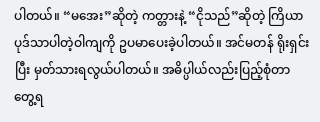ပါတယ်။ “မအေး”ဆိုတဲ့ ကတ္တားနဲ့ “ငိုသည်”ဆိုတဲ့ ကြိယာပုဒ်သာပါတဲ့ဝါကျကို ဥပမာပေးခဲ့ပါတယ်။ အင်မတန် ရိုးရှင်းပြီး မှတ်သားရလွယ်ပါတယ်။ အဓိပ္ပါယ်လည်းပြည့်စုံတာ တွေ့ရ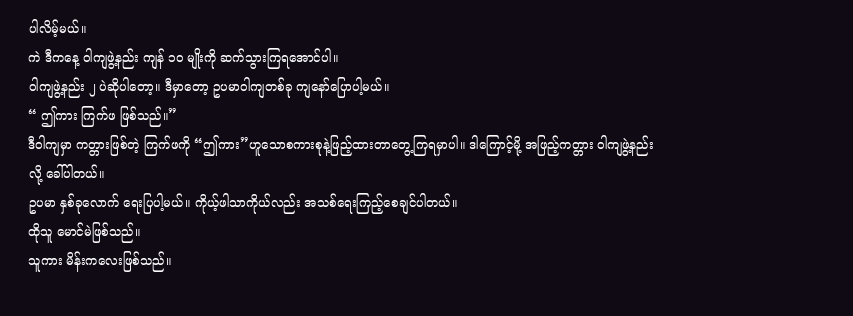ပါလိမ့်မယ်။
ကဲ ဒီကနေ့ ၀ါကျဖွဲ့နည်း ကျန် ၁၀ မျိုးကို ဆက်သွားကြရအောင်ပါ။
၀ါကျဖွဲ့နည်း ၂ ပဲဆိုပါတော့။ ဒီမှာတော့ ဥပမာဝါကျတစ်ခု ကျနော်ပြောပါ့မယ်။
“ ဤကား ကြက်ဖ ဖြစ်သည်။”
ဒီဝါကျမှာ ကတ္တားဖြစ်တဲ့ ကြက်ဖကို “ဤကား”ဟူသောစကားစုနဲ့ဖြည့်ထားတာတွေ့ကြရမှာပါ။ ဒါကြောင့်မို့ အဖြည့်ကတ္တား ၀ါကျဖွဲ့နည်းလို့ ခေါ်ပါတယ်။
ဥပမာ နှစ်ခုလောက် ရေးပြပါ့မယ်။ ကိုယ့်ဖါသာကိုယ်လည်း အသစ်ရေးကြည့်စေချင်ပါတယ်။
ထိုသူ မောင်မဲဖြစ်သည်။
သူကား မိန်းကလေးဖြစ်သည်။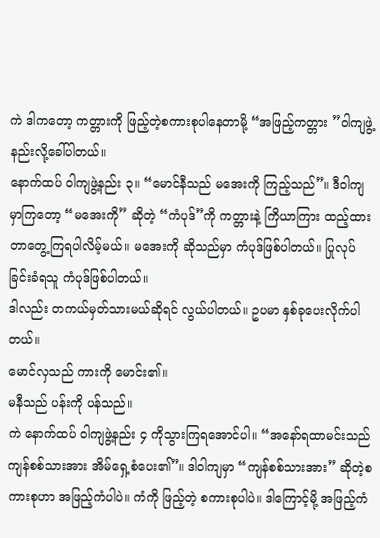ကဲ ဒါကတော့ ကတ္တားကို ဖြည့်တဲ့စကားစုပါနေတာမို့ “အဖြည့်ကတ္တား ”၀ါကျဖွဲ့နည်းလို့ခေါ်ပါတယ်။
နောက်ထပ် ၀ါကျဖွဲ့နည်း ၃။ “မောင်နီသည် မအေးကို ကြည့်သည်”။ ဒီဝါကျမှာကြတော့ “မအေးကို” ဆိုတဲ့ “ကံပုဒ်”ကို ကတ္တားနဲ့ ကြိယာကြား ထည့်ထားတာတွေ့ကြရပါလိမ့်မယ်။ မအေးကို ဆိုသည်မှာ ကံပုဒ်ဖြစ်ပါတယ်။ ပြုလုပ်ခြင်းခံရသူ ကံပုဒ်ဖြစ်ပါတယ်။
ဒါလည်း တကယ်မှတ်သားမယ်ဆိုရင် လွယ်ပါတယ်။ ဥပမာ နှစ်ခုပေးလိုက်ပါတယ်။
မောင်လှသည် ကားကို မောင်း၏။
မနီသည် ပန်းကို ပန်သည်။
ကဲ နောက်ထပ် ၀ါကျဖွဲ့နည်း ၄ ကိုသွားကြရအောင်ပါ။ “အနော်ရထာမင်းသည် ကျန်စစ်သားအား အိမ်ရှေ့စံပေး၏”။ ဒါ၀ါကျမှာ “ကျန်စစ်သားအား” ဆိုတဲ့စကားစုဟာ အဖြည့်ကံပါပဲ။ ကံကို ဖြည့်တဲ့ စကားစုပါပဲ။ ဒါကြောင့်မို့ အဖြည့်ကံ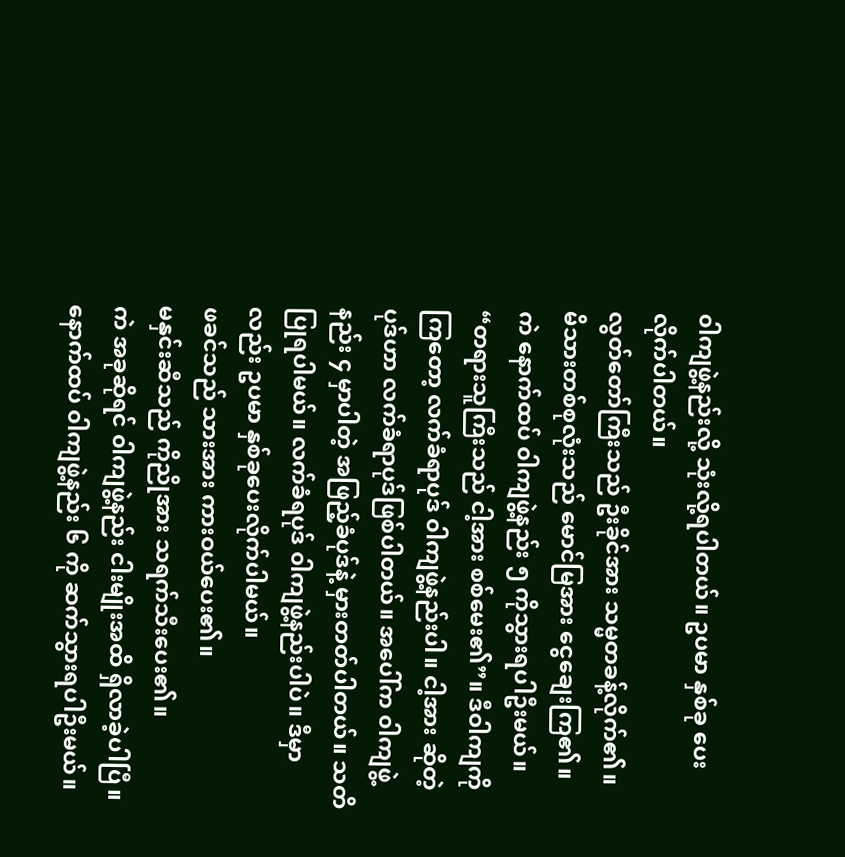၀ါကျဖွဲ့နည်းလို့ သုံးလို့ရပါတယ်။ ဥပမာ နှစ်ခု ပေးလိုက်ပါတယ်။
လွတ်တော်ကြီးသည် ဦးခိုင်အား သမ္မတခန့်လိုက်၏။
မိသားတစ်စုလုံးသည် မောင်မြအား ငွေချေးကြ၏။
ကဲ နောက်ထပ် ၀ါကျဖွဲ့နည်း ၅ ကိုသွားရပါဦးမယ်။
“တရားသူကြီးသည် ငါ့အား စစ်မေး၏”။ ဒီဝါကျကိုကြတော့ လက်ခံရာပုဒ် ၀ါကျဖွဲ့နည်းပါ။ ငါ့အား ဆိုတဲ့ပုဒ်ဟာ လက်ခံရာပုဒ်ဖြစ်ပါတယ်။ အပေါ်က ၀ါကျဖွဲ့နည်း ၄ မှာပါတဲ့ အဖြည့်ခံပုဒ်နဲ့ မှားတတ်ပါတယ်။ သတိပြုရပါမယ်။ လက်ခံရပုဒ် ၀ါကျဖွဲ့နည်းပါပဲ။ ဒီမှာလည်း ဥပမာ နှစ်ခုပေးလိုက်ပါမယ်။
ဖခင်သည် သားအား ကားဝယ်ပေး၏။
မနှင်းဆီသည် ကိုညိုအား သရက်သီးပေး၏။
ကဲ အခုဆိုရင် ၀ါကျဖွဲ့နည်း ငါးမျိုးအထိ ရှိလာခဲ့ပါပြီ။ နောက်ထပ် ၀ါကျဖွဲ့နည်း ၆ ကို ဆက်သွားရပါဦးမယ်။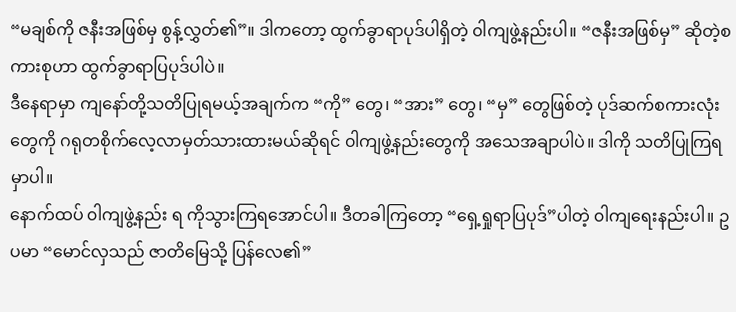“မချစ်ကို ဇနီးအဖြစ်မှ စွန့်လွှတ်၏”။ ဒါကတော့ ထွက်ခွာရာပုဒ်ပါရှိတဲ့ ၀ါကျဖွဲ့နည်းပါ။ “ဇနီးအဖြစ်မှ” ဆိုတဲ့စကားစုဟာ ထွက်ခွာရာပြပုဒ်ပါပဲ။
ဒီနေရာမှာ ကျနော်တို့သတိပြုရမယ့်အချက်က “ကို” တွေ၊ “အား” တွေ၊ “မှ” တွေဖြစ်တဲ့ ပုဒ်ဆက်စကားလုံးတွေကို ဂရုတစိုက်လေ့လာမှတ်သားထားမယ်ဆိုရင် ၀ါကျဖွဲ့နည်းတွေကို အသေအချာပါပဲ။ ဒါကို သတိပြုကြရမှာပါ။
နောက်ထပ် ၀ါကျဖွဲ့နည်း ရ ကိုသွားကြရအောင်ပါ။ ဒီတခါကြတော့ “ရှေ့ရှုရာပြပုဒ်”ပါတဲ့ ၀ါကျရေးနည်းပါ။ ဥပမာ “မောင်လှသည် ဇာတိမြေသို့ ပြန်လေ၏”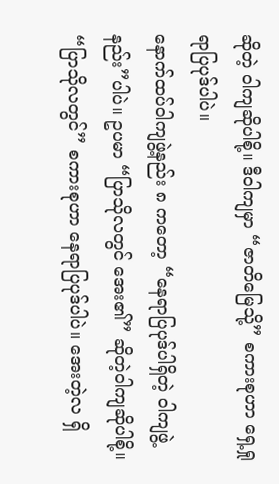ဆိုတဲ့ ၀ါကျဆိုပါစို့။ ဒီဝါကျမှာ “ဇာတိမြေသို့” စကားစုဟာ ရှေ့ရှုရာပြပုဒ်ပါပဲ။
နောက်ထပ်ဝါကျဖွဲ့နည်း ၈ ကတော့ “နေရာပြပုဒ်ပါရှိတဲ့ ၀ါကျဖွဲ့နည်း”ပါပဲ။ ဥပမာ “ပြာသိုလတွင် အေး၏” ဆိုတဲ့ဝါကျဆိုပါစို့။ “ပြာသိုလတွင်” စကားစုဟာ နေရာပြပုဒ်ပါပဲ။ အေးတဲ့လ ရှိ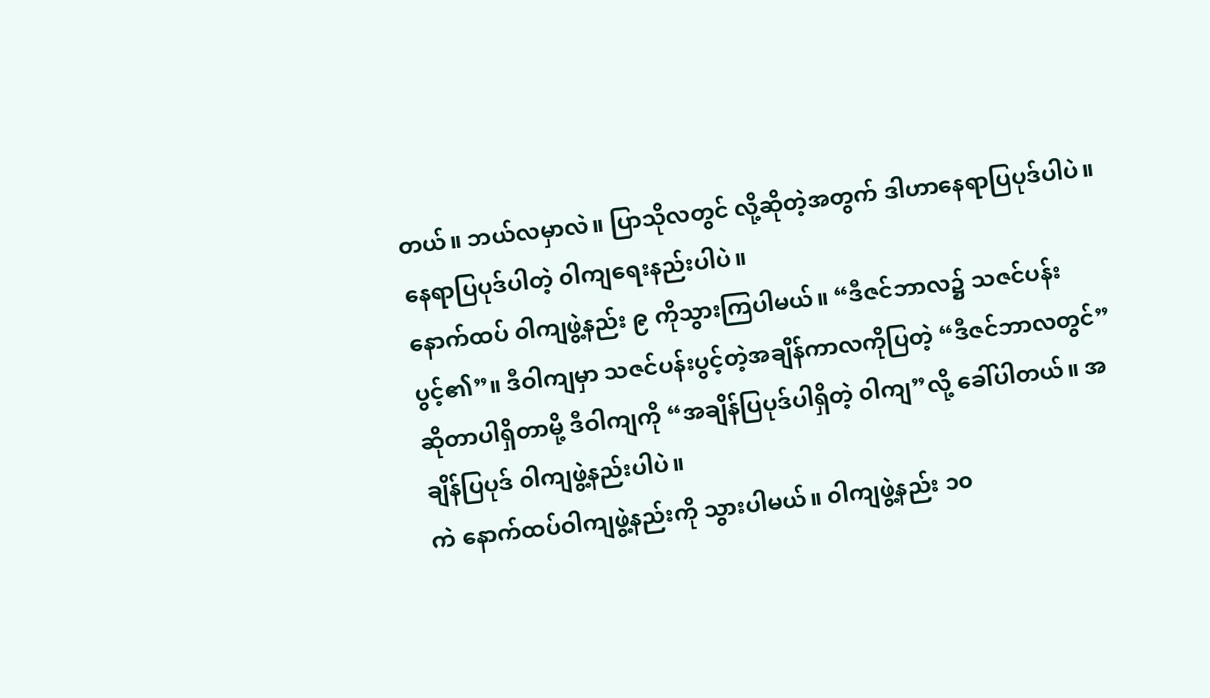တယ်။ ဘယ်လမှာလဲ။ ပြာသိုလတွင် လို့ဆိုတဲ့အတွက် ဒါဟာနေရာပြပုဒ်ပါပဲ။ နေရာပြပုဒ်ပါတဲ့ ၀ါကျရေးနည်းပါပဲ။
နောက်ထပ် ၀ါကျဖွဲ့နည်း ၉ ကိုသွားကြပါမယ်။ “ဒီဇင်ဘာလ၌ သဇင်ပန်းပွင့်၏”။ ဒီဝါကျမှာ သဇင်ပန်းပွင့်တဲ့အချိန်ကာလကိုပြတဲ့ “ဒီဇင်ဘာလတွင်” ဆိုတာပါရှိတာမို့ ဒီဝါကျကို “အချိန်ပြပုဒ်ပါရှိတဲ့ ၀ါကျ”လို့ ခေါ်ပါတယ်။ အချိန်ပြပုဒ် ၀ါကျဖွဲ့နည်းပါပဲ။
ကဲ နောက်ထပ်ဝါကျဖွဲ့နည်းကို သွားပါမယ်။ ၀ါကျဖွဲ့နည်း ၁၀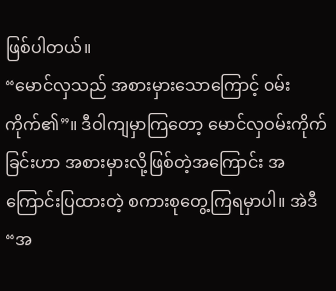ဖြစ်ပါတယ်။
“မောင်လှသည် အစားမှားသောကြောင့် ၀မ်းကိုက်၏”။ ဒီဝါကျမှာကြတော့ မောင်လှဝမ်းကိုက်ခြင်းဟာ အစားမှားလို့ဖြစ်တဲ့အကြောင်း အကြောင်းပြထားတဲ့ စကားစုတွေ့ကြရမှာပါ။ အဲဒီ “အ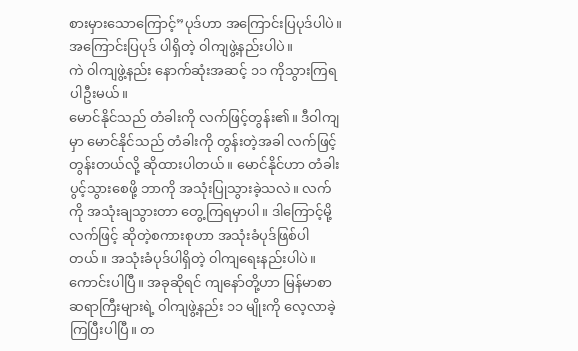စားမှားသောကြောင့်”ပုဒ်ဟာ အကြောင်းပြပုဒ်ပါပဲ။ အကြောင်းပြပုဒ် ပါရှိတဲ့ ၀ါကျဖွဲ့နည်းပါပဲ။
ကဲ ၀ါကျဖွဲ့နည်း နောက်ဆုံးအဆင့် ၁၁ ကိုသွားကြရပါဦးမယ်။
မောင်နိုင်သည် တံခါးကို လက်ဖြင့်တွန်း၏။ ဒီဝါကျမှာ မောင်နိုင်သည် တံခါးကို တွန်းတဲ့အခါ လက်ဖြင့်တွန်းတယ်လို့ ဆိုထားပါတယ်။ မောင်နိုင်ဟာ တံခါးပွင့်သွားစေဖို့ ဘာကို အသုံးပြုသွားခဲ့သလဲ။ လက်ကို အသုံးချသွားတာ တွေ့ကြရမှာပါ။ ဒါကြောင့်မို့ လက်ဖြင့် ဆိုတဲ့စကားစုဟာ အသုံးခံပုဒ်ဖြစ်ပါတယ်။ အသုံးခံပုဒ်ပါရှိတဲ့ ၀ါကျရေးနည်းပါပဲ။
ကောင်းပါပြီ။ အခုဆိုရင် ကျနော်တို့ဟာ မြန်မာစာ ဆရာကြီးများရဲ့ ၀ါကျဖွဲ့နည်း ၁၁ မျိုးကို လေ့လာခဲ့ကြပြီးပါပြီ။ တ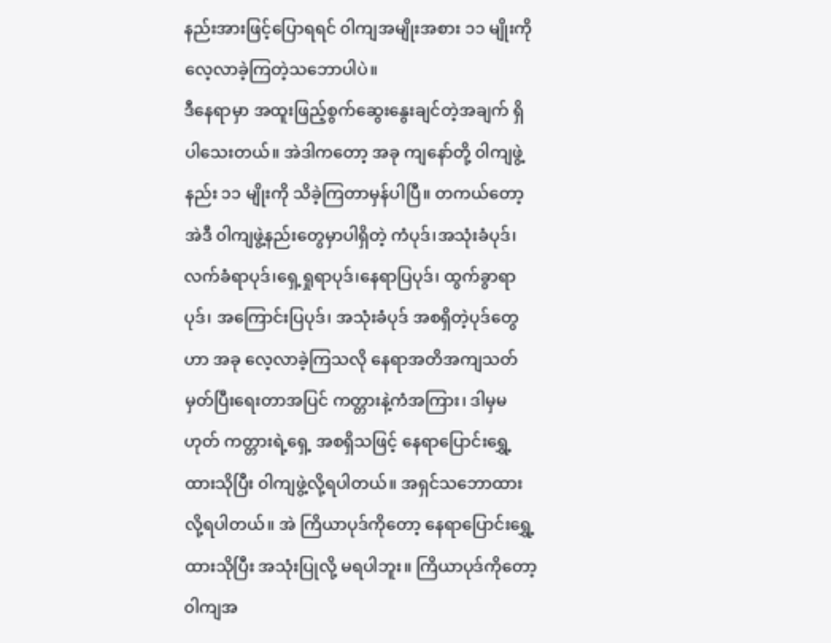နည်းအားဖြင့်ပြောရရင် ၀ါကျအမျိုးအစား ၁၁ မျိုးကို လေ့လာခဲ့ကြတဲ့သဘောပါပဲ။
ဒီနေရာမှာ အထူးဖြည့်စွက်ဆွေးနွေးချင်တဲ့အချက် ရှိပါသေးတယ်။ အဲဒါကတော့ အခု ကျနော်တို့ ၀ါကျဖွဲ့နည်း ၁၁ မျိုးကို သိခဲ့ကြတာမှန်ပါပြီ။ တကယ်တော့ အဲဒီ ၀ါကျဖွဲ့နည်းတွေမှာပါရှိတဲ့ ကံပုဒ်၊အသုံးခံပုဒ်၊ လက်ခံရာပုဒ်၊ရှေ့ရှုရာပုဒ်၊နေရာပြပုဒ်၊ ထွက်ခွာရာပုဒ်၊ အကြောင်းပြပုဒ်၊ အသုံးခံပုဒ် အစရှိတဲ့ပုဒ်တွေဟာ အခု လေ့လာခဲ့ကြသလို နေရာအတိအကျသတ်မှတ်ပြီးရေးတာအပြင် ကတ္တားနဲ့ကံအကြား၊ ဒါမှမဟုတ် ကတ္တားရဲ့ရှေ့ အစရှိသဖြင့် နေရာပြောင်းရွှေ့ထားသိုပြီး ၀ါကျဖွဲ့လို့ရပါတယ်။ အရှင်သဘောထားလို့ရပါတယ်။ အဲ ကြိယာပုဒ်ကိုတော့ နေရာပြောင်းရွှေ့ထားသိုပြီး အသုံးပြုလို့ မရပါဘူး။ ကြိယာပုဒ်ကိုတော့ ၀ါကျအ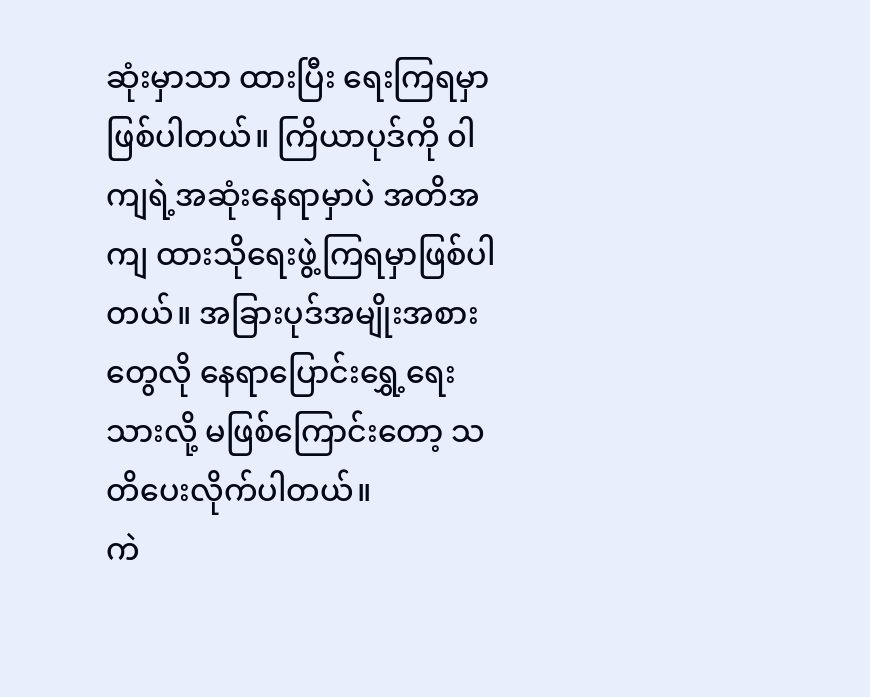ဆုံးမှာသာ ထားပြီး ရေးကြရမှာဖြစ်ပါတယ်။ ကြိယာပုဒ်ကို ၀ါကျရဲ့အဆုံးနေရာမှာပဲ အတိအကျ ထားသိုရေးဖွဲ့ကြရမှာဖြစ်ပါတယ်။ အခြားပုဒ်အမျိုးအစားတွေလို နေရာပြောင်းရွှေ့ရေးသားလို့ မဖြစ်ကြောင်းတော့ သတိပေးလိုက်ပါတယ်။
ကဲ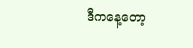ဒီကနေ့တော့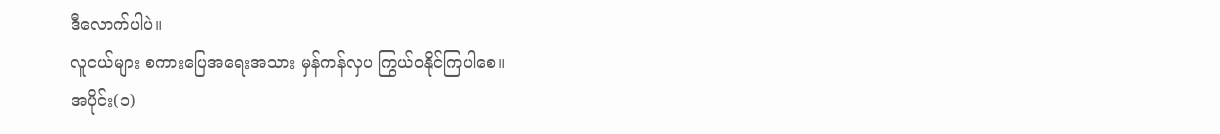ဒီလောက်ပါပဲ။
လူငယ်များ စကားပြေအရေးအသား မှန်ကန်လှပ ကြွယ်ဝနိုင်ကြပါစေ။
အပိုင်း(၁)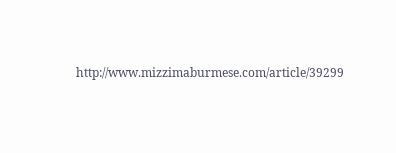http://www.mizzimaburmese.com/article/39299